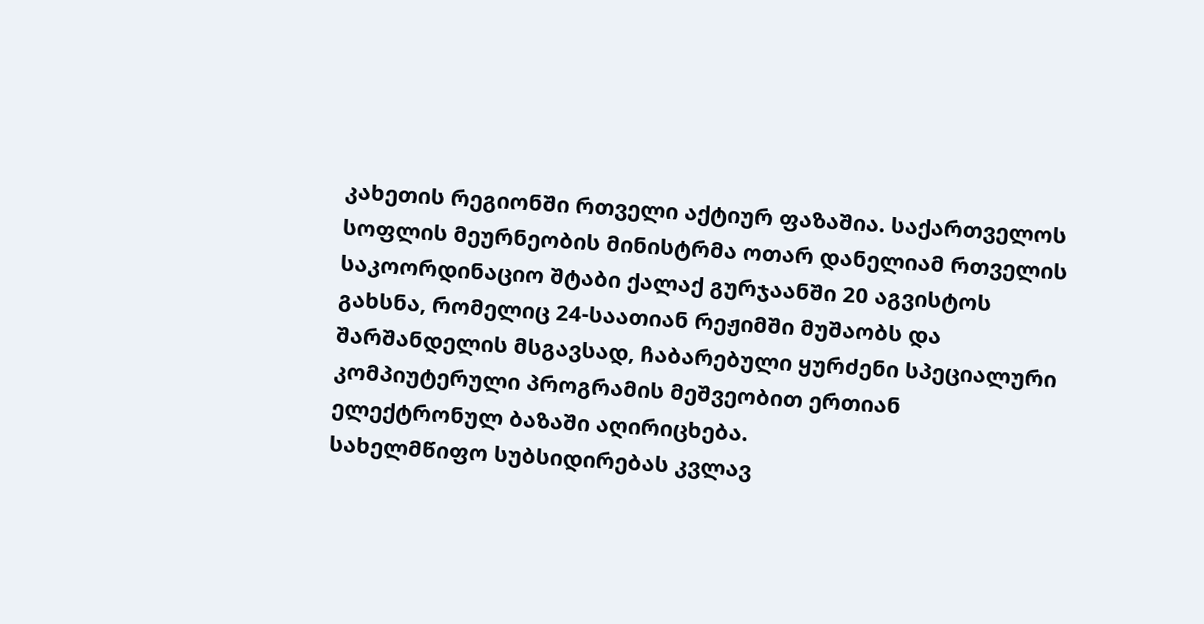კახეთის რეგიონში რთველი აქტიურ ფაზაშია. საქართველოს სოფლის მეურნეობის მინისტრმა ოთარ დანელიამ რთველის საკოორდინაციო შტაბი ქალაქ გურჯაანში 20 აგვისტოს გახსნა, რომელიც 24-საათიან რეჟიმში მუშაობს და შარშანდელის მსგავსად, ჩაბარებული ყურძენი სპეციალური კომპიუტერული პროგრამის მეშვეობით ერთიან ელექტრონულ ბაზაში აღირიცხება.
სახელმწიფო სუბსიდირებას კვლავ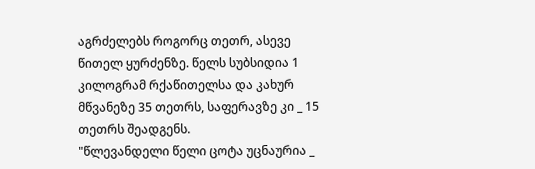აგრძელებს როგორც თეთრ, ასევე წითელ ყურძენზე. წელს სუბსიდია 1 კილოგრამ რქაწითელსა და კახურ მწვანეზე 35 თეთრს, საფერავზე კი _ 15 თეთრს შეადგენს.
"წლევანდელი წელი ცოტა უცნაურია _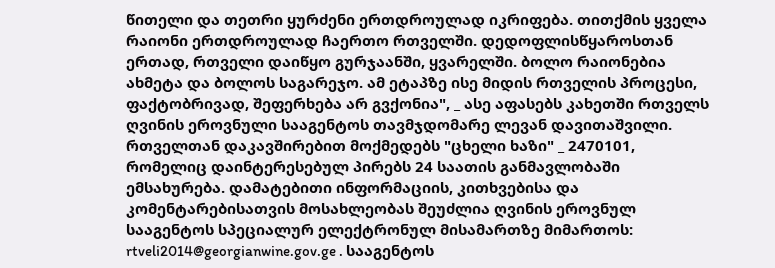წითელი და თეთრი ყურძენი ერთდროულად იკრიფება. თითქმის ყველა რაიონი ერთდროულად ჩაერთო რთველში. დედოფლისწყაროსთან ერთად, რთველი დაიწყო გურჯაანში, ყვარელში. ბოლო რაიონებია ახმეტა და ბოლოს საგარეჯო. ამ ეტაპზე ისე მიდის რთველის პროცესი, ფაქტობრივად, შეფერხება არ გვქონია", _ ასე აფასებს კახეთში რთველს ღვინის ეროვნული სააგენტოს თავმჯდომარე ლევან დავითაშვილი.
რთველთან დაკავშირებით მოქმედებს "ცხელი ხაზი" _ 2470101, რომელიც დაინტერესებულ პირებს 24 საათის განმავლობაში ემსახურება. დამატებითი ინფორმაციის, კითხვებისა და კომენტარებისათვის მოსახლეობას შეუძლია ღვინის ეროვნულ სააგენტოს სპეციალურ ელექტრონულ მისამართზე მიმართოს: rtveli2014@georgianwine.gov.ge . სააგენტოს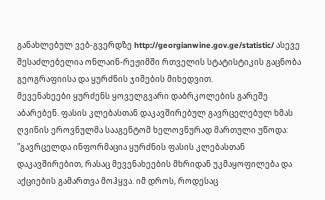განახლებულ ვებ-გვერდზე http://georgianwine.gov.ge/statistic/ ასევე შესაძლებელია ონლაინ-რეჟიმში რთველის სტატისტიკის გაცნობა გეოგრაფიისა და ყურძნის ჯიშების მიხედვით.
მევენახეები ყურძენს ყოველგვარი დაბრკოლების გარეშე აბარებენ. ფასის კლებასთან დაკავშირებულ გავრცელებულ ხმას ღვინის ეროვნულმა სააგენტომ ხელოვნურად მართული უწოდა:
"გავრცელდა ინფორმაცია ყურძნის ფასის კლებასთან დაკავშირებით, რასაც მევენახეების მხრიდან უკმაყოფილება და აქციების გამართვა მოჰყვა. იმ დროს, როდესაც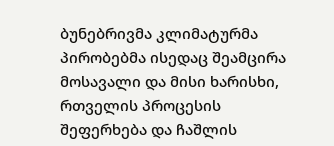ბუნებრივმა კლიმატურმა პირობებმა ისედაც შეამცირა მოსავალი და მისი ხარისხი, რთველის პროცესის შეფერხება და ჩაშლის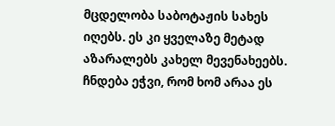მცდელობა საბოტაჟის სახეს იღებს. ეს კი ყველაზე მეტად აზარალებს კახელ მევენახეებს. ჩნდება ეჭვი, რომ ხომ არაა ეს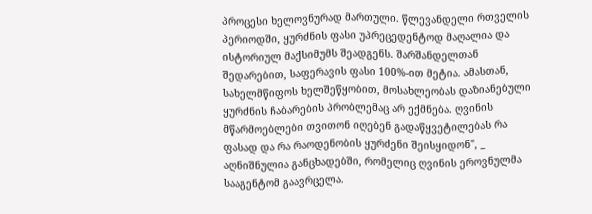პროცესი ხელოვნურად მართული. წლევანდელი რთველის პერიოდში, ყურძნის ფასი უპრეცედენტოდ მაღალია და ისტორიულ მაქსიმუმს შეადგენს. შარშანდელთან შედარებით, საფერავის ფასი 100%-ით მეტია. ამასთან, სახელმწიფოს ხელშეწყობით, მოსახლეობას დაზიანებული ყურძნის ჩაბარების პრობლემაც არ ექმნება. ღვინის მწარმოებლები თვითონ იღებენ გადაწყვეტილებას რა ფასად და რა რაოდენობის ყურძენი შეისყიდონ", _ აღნიშნულია განცხადებში, რომელიც ღვინის ეროვნულმა სააგენტომ გაავრცელა.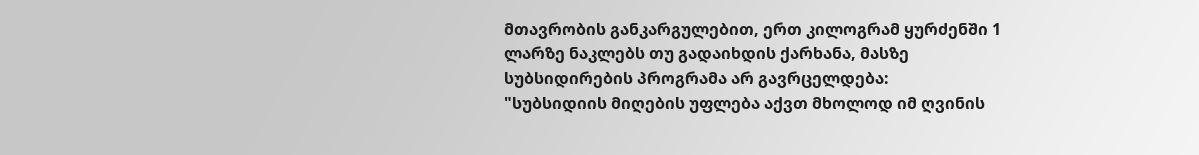მთავრობის განკარგულებით, ერთ კილოგრამ ყურძენში 1 ლარზე ნაკლებს თუ გადაიხდის ქარხანა, მასზე სუბსიდირების პროგრამა არ გავრცელდება:
"სუბსიდიის მიღების უფლება აქვთ მხოლოდ იმ ღვინის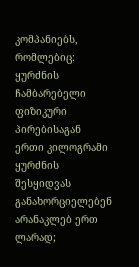კომპანიებს, რომლებიც: ყურძნის ჩამბარებელი ფიზიკური პირებისაგან ერთი კილოგრამი ყურძნის შესყიდვას განახორციელებენ არანაკლებ ერთ ლარად;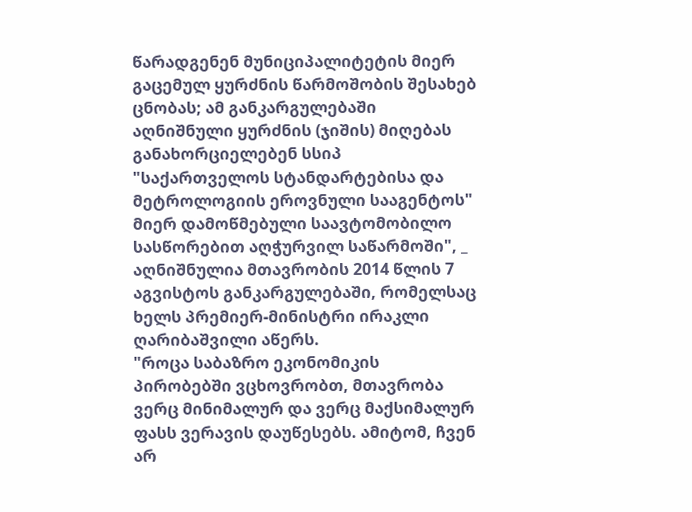წარადგენენ მუნიციპალიტეტის მიერ გაცემულ ყურძნის წარმოშობის შესახებ ცნობას; ამ განკარგულებაში აღნიშნული ყურძნის (ჯიშის) მიღებას განახორციელებენ სსიპ "საქართველოს სტანდარტებისა და მეტროლოგიის ეროვნული სააგენტოს" მიერ დამოწმებული საავტომობილო სასწორებით აღჭურვილ საწარმოში", _ აღნიშნულია მთავრობის 2014 წლის 7 აგვისტოს განკარგულებაში, რომელსაც ხელს პრემიერ-მინისტრი ირაკლი ღარიბაშვილი აწერს.
"როცა საბაზრო ეკონომიკის პირობებში ვცხოვრობთ, მთავრობა ვერც მინიმალურ და ვერც მაქსიმალურ ფასს ვერავის დაუწესებს. ამიტომ, ჩვენ არ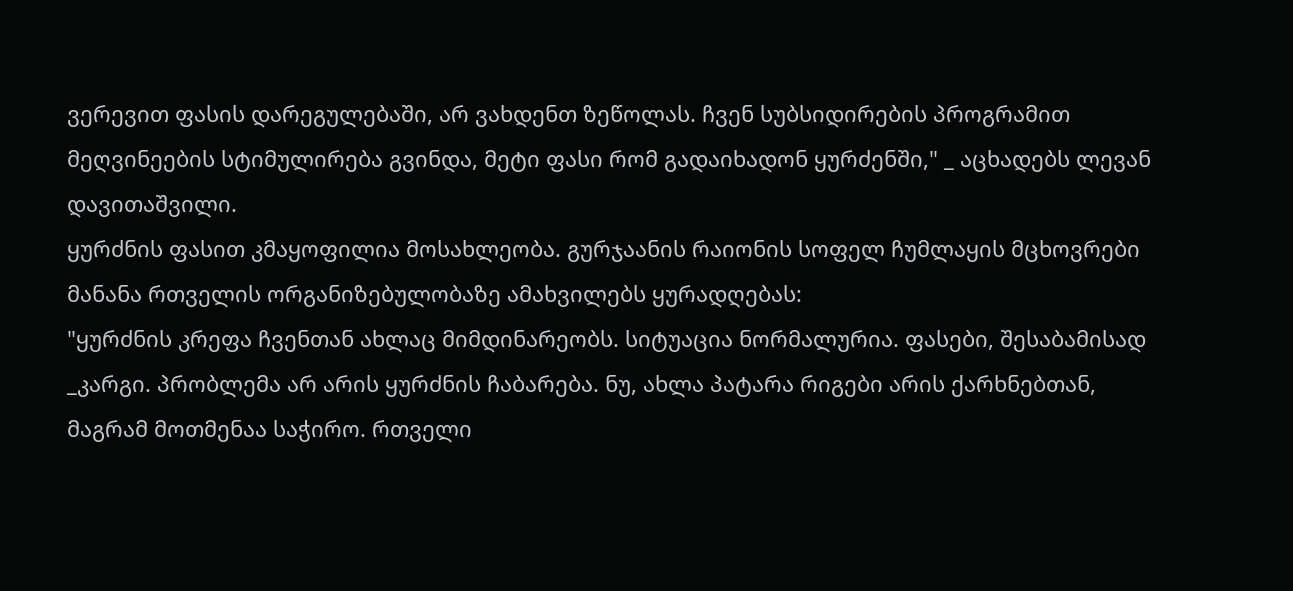ვერევით ფასის დარეგულებაში, არ ვახდენთ ზეწოლას. ჩვენ სუბსიდირების პროგრამით მეღვინეების სტიმულირება გვინდა, მეტი ფასი რომ გადაიხადონ ყურძენში," _ აცხადებს ლევან დავითაშვილი.
ყურძნის ფასით კმაყოფილია მოსახლეობა. გურჯაანის რაიონის სოფელ ჩუმლაყის მცხოვრები მანანა რთველის ორგანიზებულობაზე ამახვილებს ყურადღებას:
"ყურძნის კრეფა ჩვენთან ახლაც მიმდინარეობს. სიტუაცია ნორმალურია. ფასები, შესაბამისად _კარგი. პრობლემა არ არის ყურძნის ჩაბარება. ნუ, ახლა პატარა რიგები არის ქარხნებთან, მაგრამ მოთმენაა საჭირო. რთველი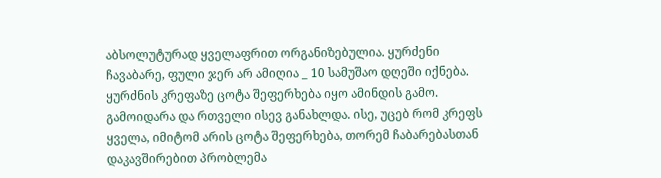აბსოლუტურად ყველაფრით ორგანიზებულია. ყურძენი ჩავაბარე, ფული ჯერ არ ამიღია _ 10 სამუშაო დღეში იქნება. ყურძნის კრეფაზე ცოტა შეფერხება იყო ამინდის გამო. გამოიდარა და რთველი ისევ განახლდა. ისე, უცებ რომ კრეფს ყველა, იმიტომ არის ცოტა შეფერხება, თორემ ჩაბარებასთან დაკავშირებით პრობლემა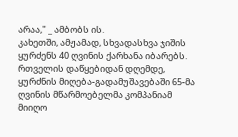არაა," _ ამბობს ის.
კახეთში, ამჟამად, სხვადასხვა ჯიშის ყურძენს 40 ღვინის ქარხანა იბარებს. რთველის დაწყებიდან დღემდე, ყურძნის მიღება-გადამუშავებაში 65-მა ღვინის მწარმოებელმა კომპანიამ მიიღო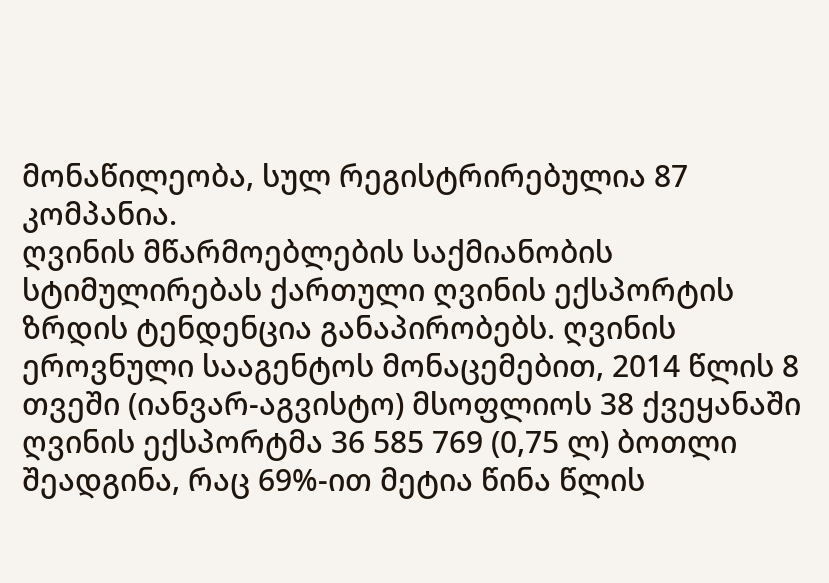მონაწილეობა, სულ რეგისტრირებულია 87 კომპანია.
ღვინის მწარმოებლების საქმიანობის სტიმულირებას ქართული ღვინის ექსპორტის ზრდის ტენდენცია განაპირობებს. ღვინის ეროვნული სააგენტოს მონაცემებით, 2014 წლის 8 თვეში (იანვარ-აგვისტო) მსოფლიოს 38 ქვეყანაში ღვინის ექსპორტმა 36 585 769 (0,75 ლ) ბოთლი შეადგინა, რაც 69%-ით მეტია წინა წლის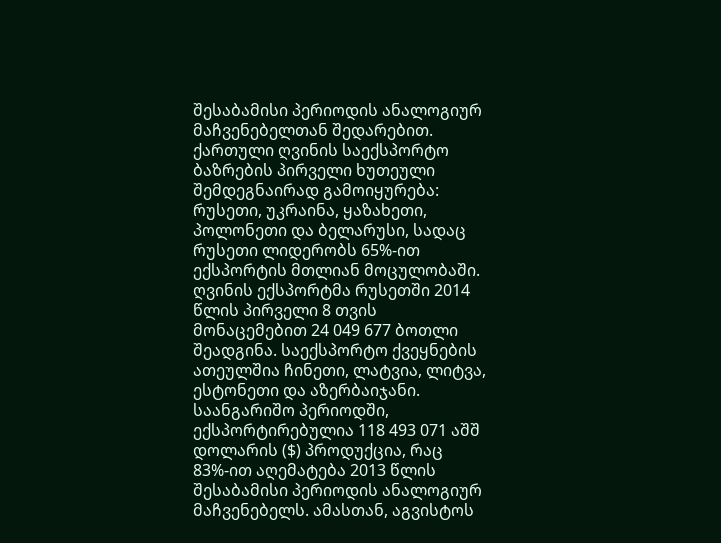შესაბამისი პერიოდის ანალოგიურ მაჩვენებელთან შედარებით. ქართული ღვინის საექსპორტო ბაზრების პირველი ხუთეული შემდეგნაირად გამოიყურება: რუსეთი, უკრაინა, ყაზახეთი, პოლონეთი და ბელარუსი, სადაც რუსეთი ლიდერობს 65%-ით ექსპორტის მთლიან მოცულობაში. ღვინის ექსპორტმა რუსეთში 2014 წლის პირველი 8 თვის მონაცემებით 24 049 677 ბოთლი შეადგინა. საექსპორტო ქვეყნების ათეულშია ჩინეთი, ლატვია, ლიტვა, ესტონეთი და აზერბაიჯანი. საანგარიშო პერიოდში, ექსპორტირებულია 118 493 071 აშშ დოლარის ($) პროდუქცია, რაც 83%-ით აღემატება 2013 წლის შესაბამისი პერიოდის ანალოგიურ მაჩვენებელს. ამასთან, აგვისტოს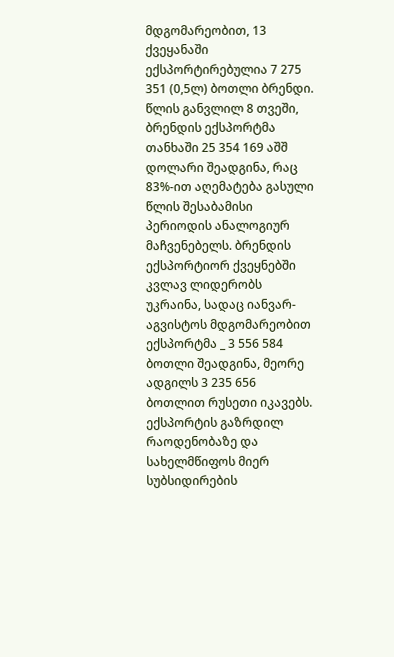მდგომარეობით, 13 ქვეყანაში ექსპორტირებულია 7 275 351 (0,5ლ) ბოთლი ბრენდი. წლის განვლილ 8 თვეში, ბრენდის ექსპორტმა თანხაში 25 354 169 აშშ დოლარი შეადგინა, რაც 83%-ით აღემატება გასული წლის შესაბამისი პერიოდის ანალოგიურ მაჩვენებელს. ბრენდის ექსპორტიორ ქვეყნებში კვლავ ლიდერობს უკრაინა, სადაც იანვარ-აგვისტოს მდგომარეობით ექსპორტმა _ 3 556 584 ბოთლი შეადგინა, მეორე ადგილს 3 235 656 ბოთლით რუსეთი იკავებს.
ექსპორტის გაზრდილ რაოდენობაზე და სახელმწიფოს მიერ სუბსიდირების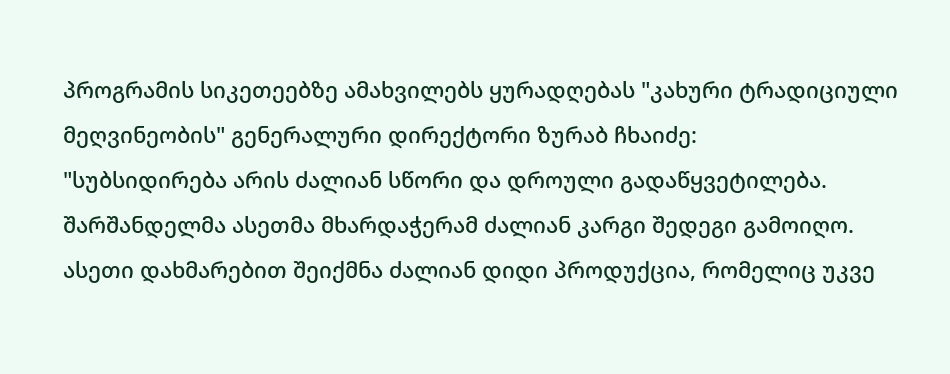პროგრამის სიკეთეებზე ამახვილებს ყურადღებას "კახური ტრადიციული მეღვინეობის" გენერალური დირექტორი ზურაბ ჩხაიძე:
"სუბსიდირება არის ძალიან სწორი და დროული გადაწყვეტილება. შარშანდელმა ასეთმა მხარდაჭერამ ძალიან კარგი შედეგი გამოიღო. ასეთი დახმარებით შეიქმნა ძალიან დიდი პროდუქცია, რომელიც უკვე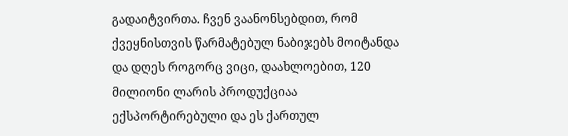გადაიტვირთა. ჩვენ ვაანონსებდით, რომ ქვეყნისთვის წარმატებულ ნაბიჯებს მოიტანდა და დღეს როგორც ვიცი, დაახლოებით, 120 მილიონი ლარის პროდუქციაა ექსპორტირებული და ეს ქართულ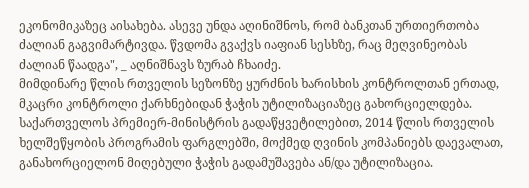ეკონომიკაზეც აისახება. ასევე უნდა აღინიშნოს, რომ ბანკთან ურთიერთობა ძალიან გაგვიმარტივდა. წვდომა გვაქვს იაფიან სესხზე, რაც მეღვინეობას ძალიან წაადგა", _ აღნიშნავს ზურაბ ჩხაიძე.
მიმდინარე წლის რთველის სეზონზე ყურძნის ხარისხის კონტროლთან ერთად, მკაცრი კონტროლი ქარხნებიდან ჭაჭის უტილიზაციაზეც გახორციელდება.
საქართველოს პრემიერ-მინისტრის გადაწყვეტილებით, 2014 წლის რთველის ხელშეწყობის პროგრამის ფარგლებში, მოქმედ ღვინის კომპანიებს დაევალათ, განახორციელონ მიღებული ჭაჭის გადამუშავება ან/და უტილიზაცია.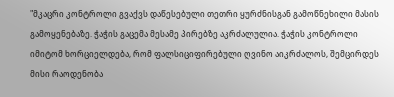"მკაცრი კონტროლი გვაქვს დაწესებული თეთრი ყურძნისგან გამოწნეხილი მასის გამოყენებაზე. ჭაჭის გაცემა მესამე პირებზე აკრძალულია. ჭაჭის კონტროლი იმიტომ ხორციელდება, რომ ფალსიციფირებული ღვინო აიკრძალოს, შემცირდეს მისი რაოდენობა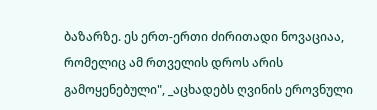ბაზარზე. ეს ერთ-ერთი ძირითადი ნოვაციაა, რომელიც ამ რთველის დროს არის გამოყენებული", _აცხადებს ღვინის ეროვნული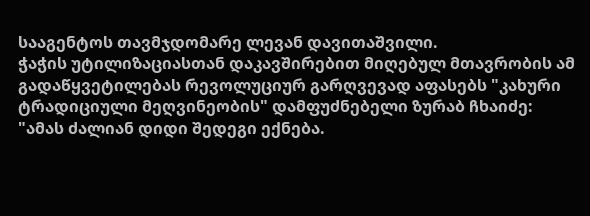სააგენტოს თავმჯდომარე ლევან დავითაშვილი.
ჭაჭის უტილიზაციასთან დაკავშირებით მიღებულ მთავრობის ამ გადაწყვეტილებას რევოლუციურ გარღვევად აფასებს "კახური ტრადიციული მეღვინეობის" დამფუძნებელი ზურაბ ჩხაიძე:
"ამას ძალიან დიდი შედეგი ექნება.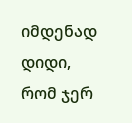იმდენად დიდი, რომ ჯერ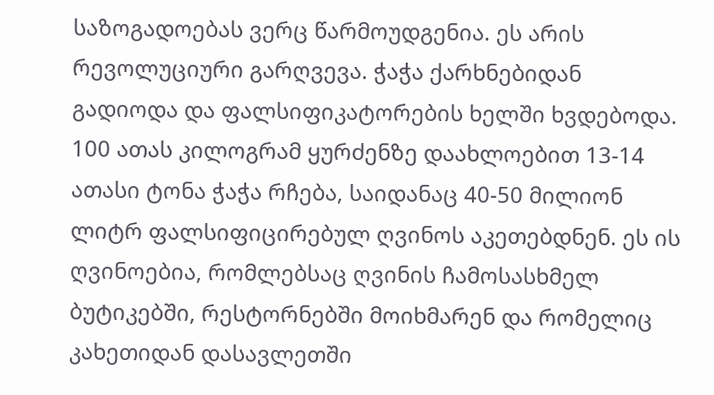საზოგადოებას ვერც წარმოუდგენია. ეს არის რევოლუციური გარღვევა. ჭაჭა ქარხნებიდან გადიოდა და ფალსიფიკატორების ხელში ხვდებოდა. 100 ათას კილოგრამ ყურძენზე დაახლოებით 13-14 ათასი ტონა ჭაჭა რჩება, საიდანაც 40-50 მილიონ ლიტრ ფალსიფიცირებულ ღვინოს აკეთებდნენ. ეს ის ღვინოებია, რომლებსაც ღვინის ჩამოსასხმელ ბუტიკებში, რესტორნებში მოიხმარენ და რომელიც კახეთიდან დასავლეთში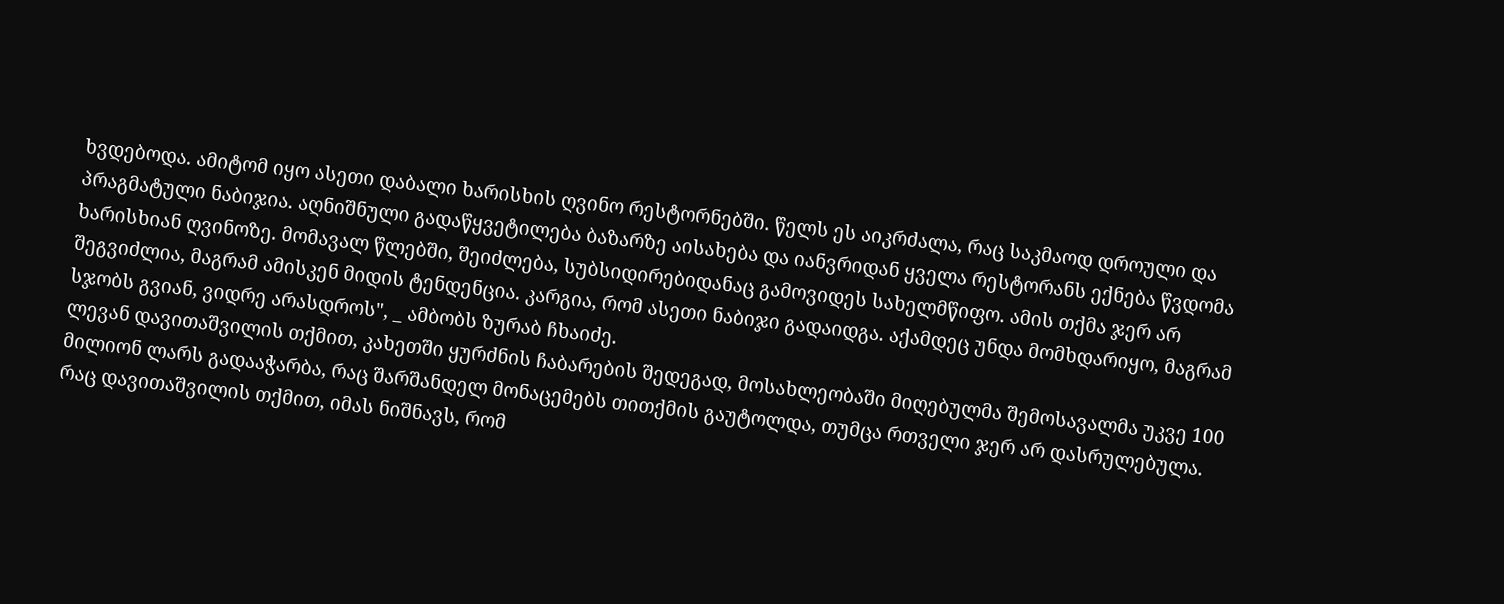ხვდებოდა. ამიტომ იყო ასეთი დაბალი ხარისხის ღვინო რესტორნებში. წელს ეს აიკრძალა, რაც საკმაოდ დროული და პრაგმატული ნაბიჯია. აღნიშნული გადაწყვეტილება ბაზარზე აისახება და იანვრიდან ყველა რესტორანს ექნება წვდომა ხარისხიან ღვინოზე. მომავალ წლებში, შეიძლება, სუბსიდირებიდანაც გამოვიდეს სახელმწიფო. ამის თქმა ჯერ არ შეგვიძლია, მაგრამ ამისკენ მიდის ტენდენცია. კარგია, რომ ასეთი ნაბიჯი გადაიდგა. აქამდეც უნდა მომხდარიყო, მაგრამ სჯობს გვიან, ვიდრე არასდროს", _ ამბობს ზურაბ ჩხაიძე.
ლევან დავითაშვილის თქმით, კახეთში ყურძნის ჩაბარების შედეგად, მოსახლეობაში მიღებულმა შემოსავალმა უკვე 100 მილიონ ლარს გადააჭარბა, რაც შარშანდელ მონაცემებს თითქმის გაუტოლდა, თუმცა რთველი ჯერ არ დასრულებულა. რაც დავითაშვილის თქმით, იმას ნიშნავს, რომ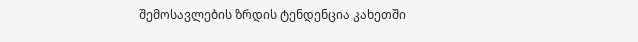შემოსავლების ზრდის ტენდენცია კახეთში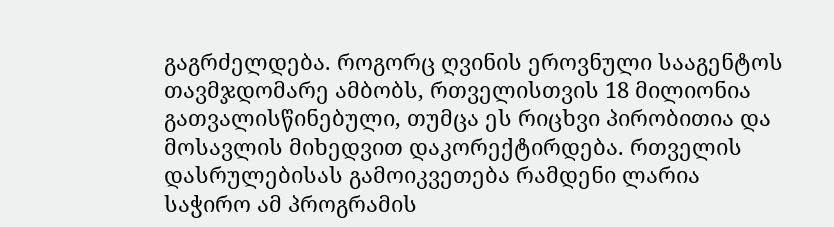გაგრძელდება. როგორც ღვინის ეროვნული სააგენტოს თავმჯდომარე ამბობს, რთველისთვის 18 მილიონია გათვალისწინებული, თუმცა ეს რიცხვი პირობითია და მოსავლის მიხედვით დაკორექტირდება. რთველის დასრულებისას გამოიკვეთება რამდენი ლარია საჭირო ამ პროგრამის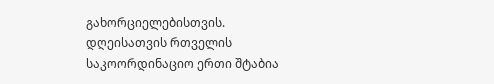გახორციელებისთვის.
დღეისათვის რთველის საკოორდინაციო ერთი შტაბია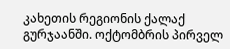კახეთის რეგიონის ქალაქ გურჯაანში. ოქტომბრის პირველ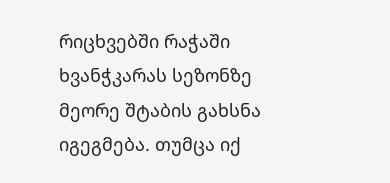რიცხვებში რაჭაში ხვანჭკარას სეზონზე მეორე შტაბის გახსნა იგეგმება. თუმცა იქ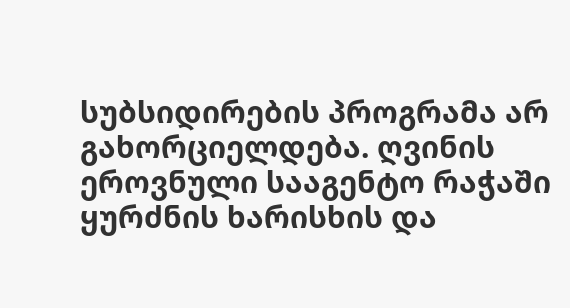სუბსიდირების პროგრამა არ გახორციელდება. ღვინის ეროვნული სააგენტო რაჭაში ყურძნის ხარისხის და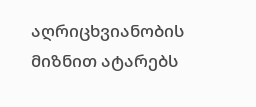აღრიცხვიანობის მიზნით ატარებს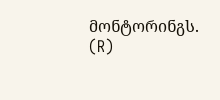მონტორინგს.
(R)